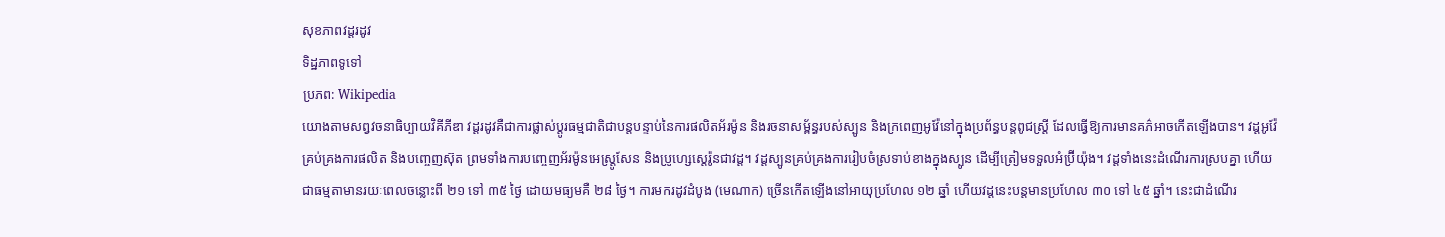សុខភាពវដ្ដរដូវ
ទិដ្ឋភាពទូទៅ
ប្រភព: Wikipedia
យោងតាមសព្វវចនាធិប្បាយវិគីភីឌា វដ្ដរដូវគឺជាការផ្លាស់ប្តូរធម្មជាតិជាបន្តបន្ទាប់នៃការផលិតអ័រម៉ូន និងរចនាសម្ព័ន្ធរបស់ស្បូន និងក្រពេញអូវ៉ែនៅក្នុងប្រព័ន្ធបន្តពូជស្ត្រី ដែលធ្វើឱ្យការមានគភ៌អាចកើតឡើងបាន។ វដ្ដអូវ៉ែគ្រប់គ្រងការផលិត និងបញ្ចេញស៊ុត ព្រមទាំងការបញ្ចេញអ័រម៉ូនអេស្ត្រូសែន និងប្រូហ្សេស្តេរ៉ូនជាវដ្ត។ វដ្ដស្បូនគ្រប់គ្រងការរៀបចំស្រទាប់ខាងក្នុងស្បូន ដើម្បីត្រៀមទទួលអំប្រ៊ីយ៉ុង។ វដ្ដទាំងនេះដំណើរការស្របគ្នា ហើយជាធម្មតាមានរយៈពេលចន្លោះពី ២១ ទៅ ៣៥ ថ្ងៃ ដោយមធ្យមគឺ ២៨ ថ្ងៃ។ ការមករដូវដំបូង (មេណាក) ច្រើនកើតឡើងនៅអាយុប្រហែល ១២ ឆ្នាំ ហើយវដ្ដនេះបន្តមានប្រហែល ៣០ ទៅ ៤៥ ឆ្នាំ។ នេះជាដំណើរ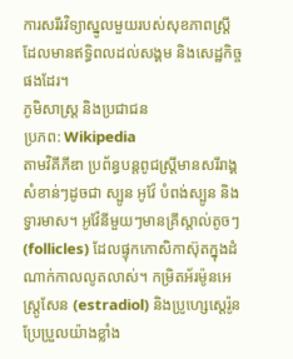ការសរីរវិទ្យាស្នូលមួយរបស់សុខភាពស្ត្រី ដែលមានឥទ្ធិពលដល់សង្គម និងសេដ្ឋកិច្ចផងដែរ។
ភូមិសាស្ត្រ និងប្រជាជន
ប្រភព: Wikipedia
តាមវិគីភីឌា ប្រព័ន្ធបន្តពូជស្ត្រីមានសរីរាង្គសំខាន់ៗដូចជា ស្បូន អូវ៉ែ បំពង់ស្បូន និងទ្វារមាស។ អូវ៉ែនីមួយៗមានគ្រីស្តាល់តូចៗ (follicles) ដែលផ្ទុកកោសិកាស៊ុតក្នុងដំណាក់កាលលូតលាស់។ កម្រិតអ័រម៉ូនអេស្ត្រូសែន (estradiol) និងប្រូហ្សេស្តេរ៉ូនប្រែប្រួលយ៉ាងខ្លាំង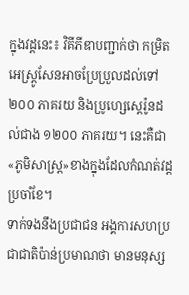ក្នុងវដ្ដនេះ៖ វិគីភីឌាបញ្ជាក់ថា កម្រិតអេស្ត្រូសែនអាចប្រែប្រួលដល់ទៅ ២០០ ភាគរយ និងប្រូហ្សេស្តេរ៉ូនដល់ជាង ១២០០ ភាគរយ។ នេះគឺជា«ភូមិសាស្ត្រ»ខាងក្នុងដែលកំណត់វដ្ដប្រចាំខែ។
ទាក់ទងនឹងប្រជាជន អង្គការសហប្រជាជាតិប៉ាន់ប្រមាណថា មានមនុស្ស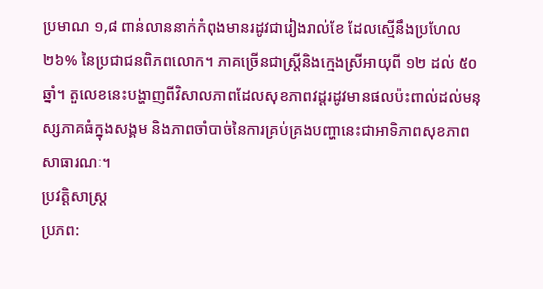ប្រមាណ ១,៨ ពាន់លាននាក់កំពុងមានរដូវជារៀងរាល់ខែ ដែលស្មើនឹងប្រហែល ២៦% នៃប្រជាជនពិភពលោក។ ភាគច្រើនជាស្ត្រីនិងក្មេងស្រីអាយុពី ១២ ដល់ ៥០ ឆ្នាំ។ តួលេខនេះបង្ហាញពីវិសាលភាពដែលសុខភាពវដ្ដរដូវមានផលប៉ះពាល់ដល់មនុស្សភាគធំក្នុងសង្គម និងភាពចាំបាច់នៃការគ្រប់គ្រងបញ្ហានេះជាអាទិភាពសុខភាពសាធារណៈ។
ប្រវត្តិសាស្ត្រ
ប្រភព: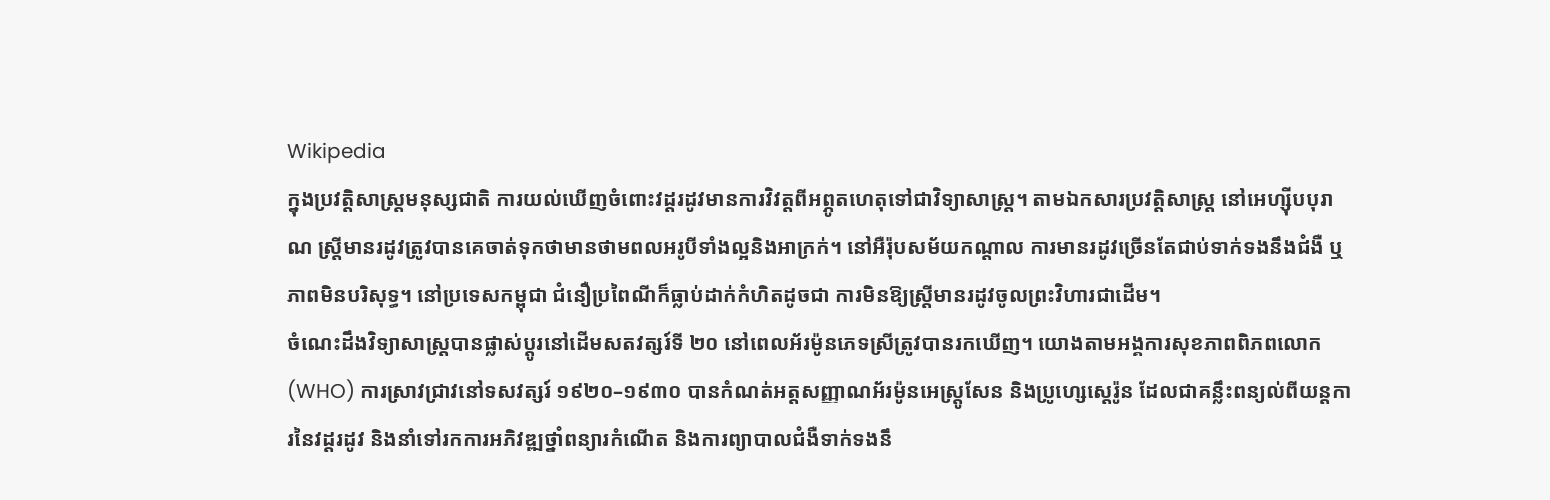Wikipedia
ក្នុងប្រវត្តិសាស្ត្រមនុស្សជាតិ ការយល់ឃើញចំពោះវដ្ដរដូវមានការវិវត្តពីអព្ភូតហេតុទៅជាវិទ្យាសាស្ត្រ។ តាមឯកសារប្រវត្តិសាស្ត្រ នៅអេហ្ស៊ីបបុរាណ ស្ត្រីមានរដូវត្រូវបានគេចាត់ទុកថាមានថាមពលអរូបីទាំងល្អនិងអាក្រក់។ នៅអឺរ៉ុបសម័យកណ្តាល ការមានរដូវច្រើនតែជាប់ទាក់ទងនឹងជំងឺ ឬភាពមិនបរិសុទ្ធ។ នៅប្រទេសកម្ពុជា ជំនឿប្រពៃណីក៏ធ្លាប់ដាក់កំហិតដូចជា ការមិនឱ្យស្ត្រីមានរដូវចូលព្រះវិហារជាដើម។
ចំណេះដឹងវិទ្យាសាស្ត្របានផ្លាស់ប្តូរនៅដើមសតវត្សរ៍ទី ២០ នៅពេលអ័រម៉ូនភេទស្រីត្រូវបានរកឃើញ។ យោងតាមអង្គការសុខភាពពិភពលោក (WHO) ការស្រាវជ្រាវនៅទសវត្សរ៍ ១៩២០–១៩៣០ បានកំណត់អត្តសញ្ញាណអ័រម៉ូនអេស្ត្រូសែន និងប្រូហ្សេស្តេរ៉ូន ដែលជាគន្លឹះពន្យល់ពីយន្តការនៃវដ្ដរដូវ និងនាំទៅរកការអភិវឌ្ឍថ្នាំពន្យារកំណើត និងការព្យាបាលជំងឺទាក់ទងនឹ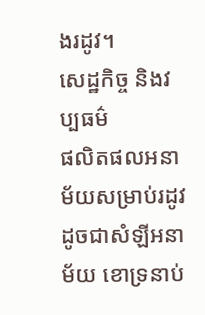ងរដូវ។
សេដ្ឋកិច្ច និងវប្បធម៌
ផលិតផលអនាម័យសម្រាប់រដូវ ដូចជាសំឡីអនាម័យ ខោទ្រនាប់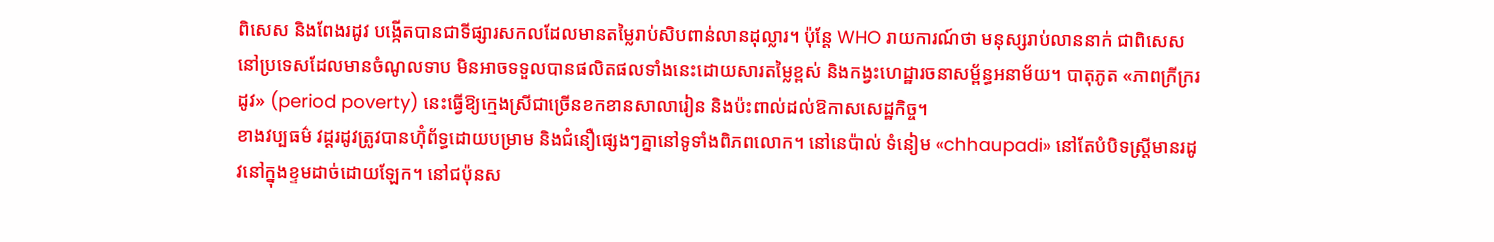ពិសេស និងពែងរដូវ បង្កើតបានជាទីផ្សារសកលដែលមានតម្លៃរាប់សិបពាន់លានដុល្លារ។ ប៉ុន្តែ WHO រាយការណ៍ថា មនុស្សរាប់លាននាក់ ជាពិសេសនៅប្រទេសដែលមានចំណូលទាប មិនអាចទទួលបានផលិតផលទាំងនេះដោយសារតម្លៃខ្ពស់ និងកង្វះហេដ្ឋារចនាសម្ព័ន្ធអនាម័យ។ បាតុភូត «ភាពក្រីក្ររដូវ» (period poverty) នេះធ្វើឱ្យក្មេងស្រីជាច្រើនខកខានសាលារៀន និងប៉ះពាល់ដល់ឱកាសសេដ្ឋកិច្ច។
ខាងវប្បធម៌ វដ្ដរដូវត្រូវបានហ៊ុំព័ទ្ធដោយបម្រាម និងជំនឿផ្សេងៗគ្នានៅទូទាំងពិភពលោក។ នៅនេប៉ាល់ ទំនៀម «chhaupadi» នៅតែបំបិទស្ត្រីមានរដូវនៅក្នុងខ្ទមដាច់ដោយឡែក។ នៅជប៉ុនស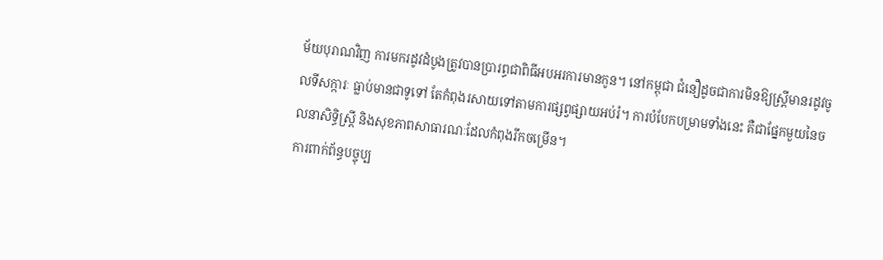ម័យបុរាណវិញ ការមករដូវដំបូងត្រូវបានប្រារព្ធជាពិធីអបអរការមានកូន។ នៅកម្ពុជា ជំនឿដូចជាការមិនឱ្យស្ត្រីមានរដូវចូលទីសក្ការៈ ធ្លាប់មានជាទូទៅ តែកំពុងរសាយទៅតាមការផ្សព្វផ្សាយអប់រំ។ ការបំបែកបម្រាមទាំងនេះ គឺជាផ្នែកមួយនៃចលនាសិទ្ធិស្ត្រី និងសុខភាពសាធារណៈដែលកំពុងរីកចម្រើន។
ការពាក់ព័ន្ធបច្ចុប្ប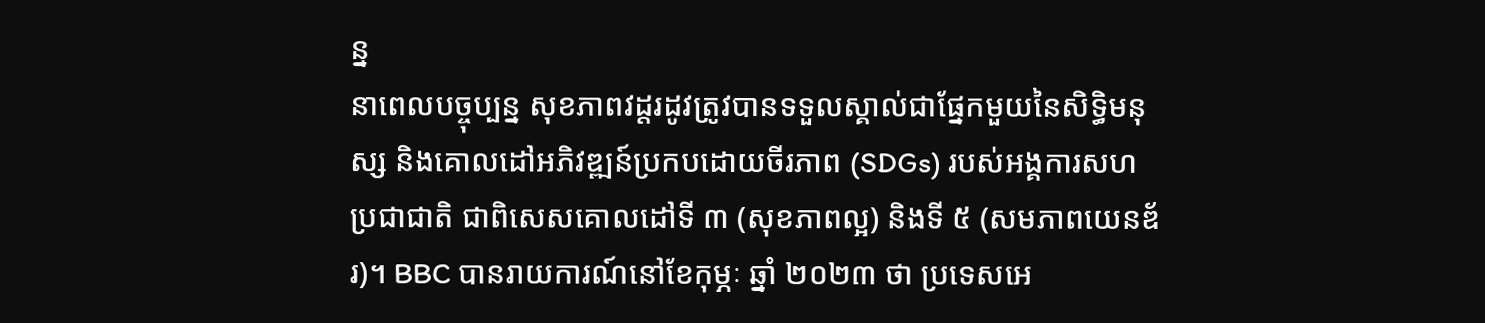ន្ន
នាពេលបច្ចុប្បន្ន សុខភាពវដ្ដរដូវត្រូវបានទទួលស្គាល់ជាផ្នែកមួយនៃសិទ្ធិមនុស្ស និងគោលដៅអភិវឌ្ឍន៍ប្រកបដោយចីរភាព (SDGs) របស់អង្គការសហប្រជាជាតិ ជាពិសេសគោលដៅទី ៣ (សុខភាពល្អ) និងទី ៥ (សមភាពយេនឌ័រ)។ BBC បានរាយការណ៍នៅខែកុម្ភៈ ឆ្នាំ ២០២៣ ថា ប្រទេសអេ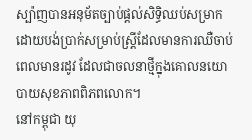ស្ប៉ាញបានអនុម័តច្បាប់ផ្តល់សិទ្ធិឈប់សម្រាកដោយបង់ប្រាក់សម្រាប់ស្ត្រីដែលមានការឈឺចាប់ពេលមានរដូវ ដែលជាចលនាថ្មីក្នុងគោលនយោបាយសុខភាពពិភពលោក។
នៅកម្ពុជា យុ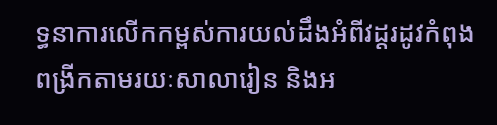ទ្ធនាការលើកកម្ពស់ការយល់ដឹងអំពីវដ្ដរដូវកំពុងពង្រីកតាមរយៈសាលារៀន និងអ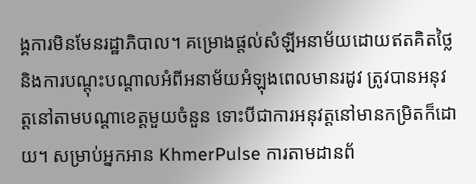ង្គការមិនមែនរដ្ឋាភិបាល។ គម្រោងផ្តល់សំឡីអនាម័យដោយឥតគិតថ្លៃ និងការបណ្តុះបណ្តាលអំពីអនាម័យអំឡុងពេលមានរដូវ ត្រូវបានអនុវត្តនៅតាមបណ្តាខេត្តមួយចំនួន ទោះបីជាការអនុវត្តនៅមានកម្រិតក៏ដោយ។ សម្រាប់អ្នកអាន KhmerPulse ការតាមដានព័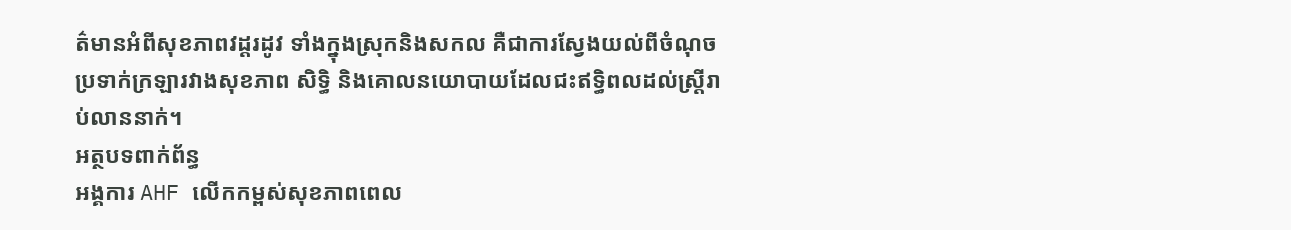ត៌មានអំពីសុខភាពវដ្ដរដូវ ទាំងក្នុងស្រុកនិងសកល គឺជាការស្វែងយល់ពីចំណុចប្រទាក់ក្រឡារវាងសុខភាព សិទ្ធិ និងគោលនយោបាយដែលជះឥទ្ធិពលដល់ស្ត្រីរាប់លាននាក់។
អត្ថបទពាក់ព័ន្ធ
អង្គការ AHF លើកកម្ពស់សុខភាពពេល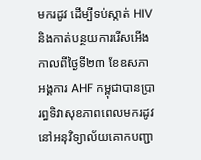មករដូវ ដើម្បីទប់ស្កាត់ HIV និងកាត់បន្ថយការរើសអើង
កាលពីថ្ងៃទី២៣ ខែឧសភា អង្គការ AHF កម្ពុជាបានប្រារព្ធទិវាសុខភាពពេលមករដូវនៅអនុវិទ្យាល័យគោកបញ្ជា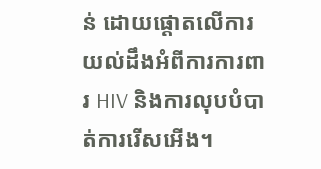ន់ ដោយផ្ដោតលើការយល់ដឹងអំពីការការពារ HIV និងការលុបបំបាត់ការរើសអើង។